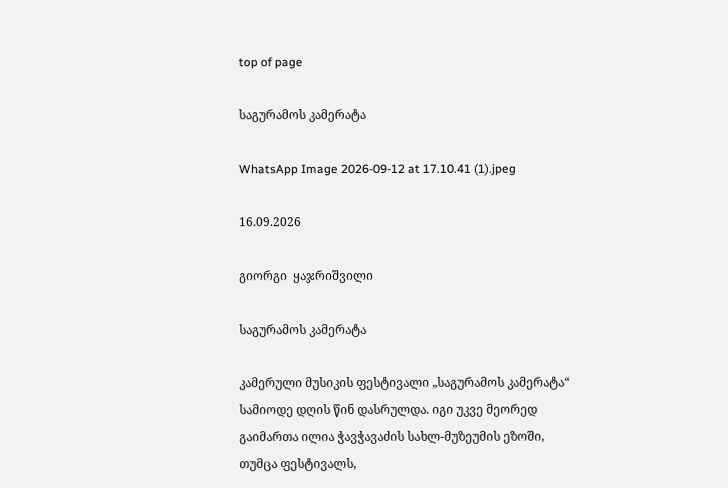top of page

საგურამოს კამერატა

WhatsApp Image 2026-09-12 at 17.10.41 (1).jpeg

16.09.2026

გიორგი  ყაჯრიშვილი

საგურამოს კამერატა

კამერული მუსიკის ფესტივალი „საგურამოს კამერატა“ სამიოდე დღის წინ დასრულდა. იგი უკვე მეორედ გაიმართა ილია ჭავჭავაძის სახლ-მუზეუმის ეზოში, თუმცა ფესტივალს,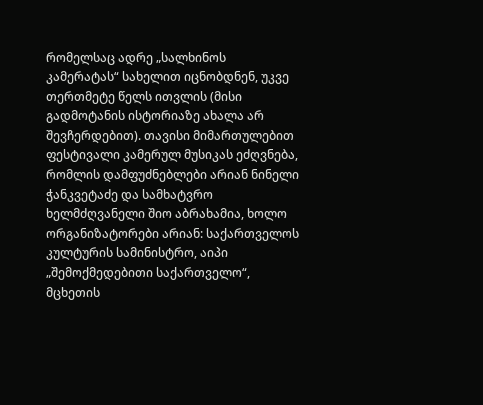რომელსაც ადრე „სალხინოს კამერატას“ სახელით იცნობდნენ, უკვე თერთმეტე წელს ითვლის (მისი გადმოტანის ისტორიაზე ახალა არ შევჩერდებით). თავისი მიმართულებით ფესტივალი კამერულ მუსიკას ეძღვნება, რომლის დამფუძნებლები არიან ნინელი ჭანკვეტაძე და სამხატვრო ხელმძღვანელი შიო აბრახამია, ხოლო ორგანიზატორები არიან: საქართველოს კულტურის სამინისტრო, აიპი „შემოქმედებითი საქართველო“, მცხეთის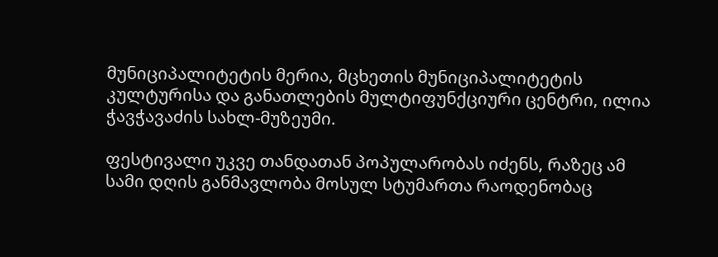მუნიციპალიტეტის მერია, მცხეთის მუნიციპალიტეტის კულტურისა და განათლების მულტიფუნქციური ცენტრი, ილია ჭავჭავაძის სახლ-მუზეუმი.

ფესტივალი უკვე თანდათან პოპულარობას იძენს, რაზეც ამ სამი დღის განმავლობა მოსულ სტუმართა რაოდენობაც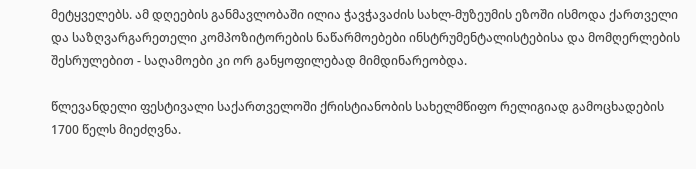მეტყველებს. ამ დღეების განმავლობაში ილია ჭავჭავაძის სახლ-მუზეუმის ეზოში ისმოდა ქართველი და საზღვარგარეთელი კომპოზიტორების ნაწარმოებები ინსტრუმენტალისტებისა და მომღერლების შესრულებით - საღამოები კი ორ განყოფილებად მიმდინარეობდა.

წლევანდელი ფესტივალი საქართველოში ქრისტიანობის სახელმწიფო რელიგიად გამოცხადების 1700 წელს მიეძღვნა.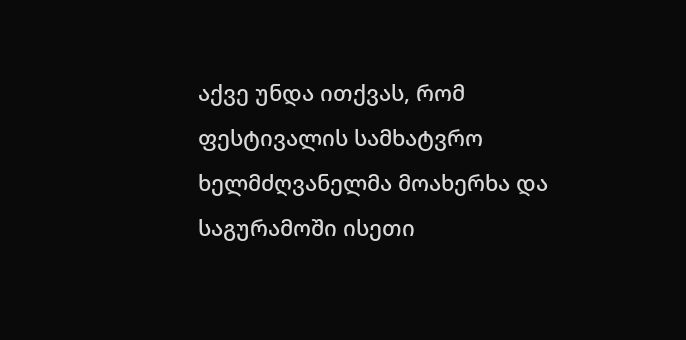აქვე უნდა ითქვას, რომ ფესტივალის სამხატვრო ხელმძღვანელმა მოახერხა და საგურამოში ისეთი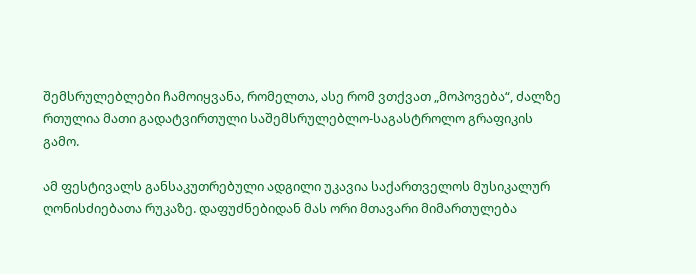შემსრულებლები ჩამოიყვანა, რომელთა, ასე რომ ვთქვათ „მოპოვება“, ძალზე რთულია მათი გადატვირთული საშემსრულებლო-საგასტროლო გრაფიკის გამო.

ამ ფესტივალს განსაკუთრებული ადგილი უკავია საქართველოს მუსიკალურ ღონისძიებათა რუკაზე. დაფუძნებიდან მას ორი მთავარი მიმართულება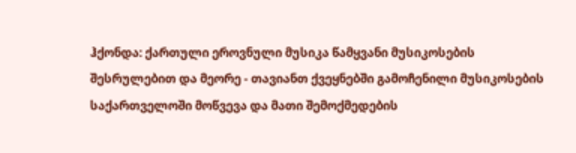ჰქონდა: ქართული ეროვნული მუსიკა წამყვანი მუსიკოსების შესრულებით და მეორე - თავიანთ ქვეყნებში გამოჩენილი მუსიკოსების საქართველოში მოწვევა და მათი შემოქმედების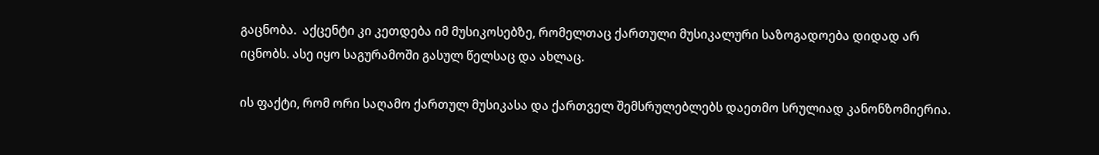გაცნობა.  აქცენტი კი კეთდება იმ მუსიკოსებზე, რომელთაც ქართული მუსიკალური საზოგადოება დიდად არ  იცნობს. ასე იყო საგურამოში გასულ წელსაც და ახლაც.

ის ფაქტი, რომ ორი საღამო ქართულ მუსიკასა და ქართველ შემსრულებლებს დაეთმო სრულიად კანონზომიერია.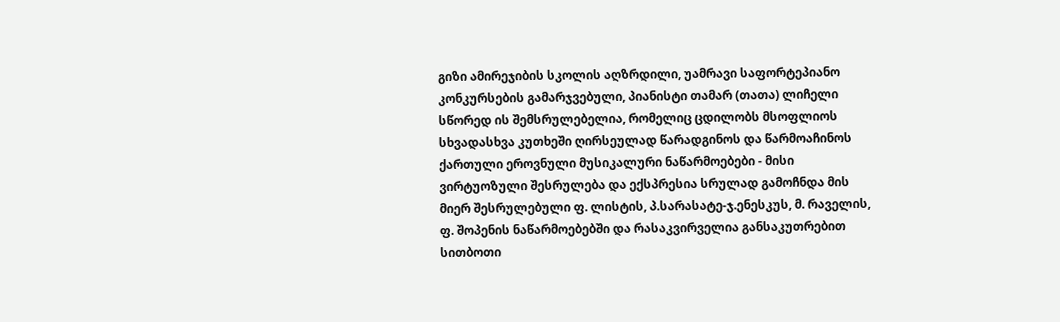გიზი ამირეჯიბის სკოლის აღზრდილი, უამრავი საფორტეპიანო კონკურსების გამარჯვებული, პიანისტი თამარ (თათა) ლიჩელი სწორედ ის შემსრულებელია, რომელიც ცდილობს მსოფლიოს სხვადასხვა კუთხეში ღირსეულად წარადგინოს და წარმოაჩინოს ქართული ეროვნული მუსიკალური ნაწარმოებები - მისი ვირტუოზული შესრულება და ექსპრესია სრულად გამოჩნდა მის მიერ შესრულებული ფ. ლისტის, პ.სარასატე-ჯ.ენესკუს, მ. რაველის, ფ. შოპენის ნაწარმოებებში და რასაკვირველია განსაკუთრებით სითბოთი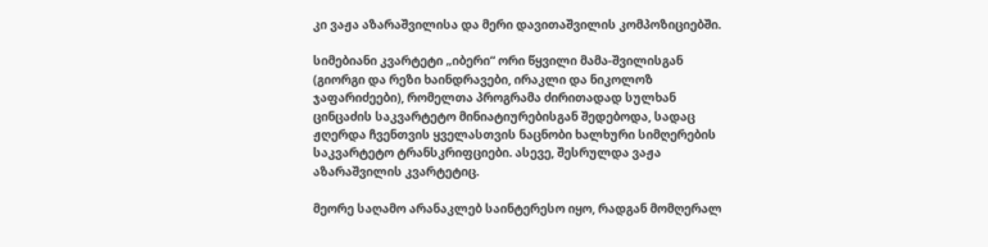კი ვაჟა აზარაშვილისა და მერი დავითაშვილის კომპოზიციებში.

სიმებიანი კვარტეტი „იბერი“ ორი წყვილი მამა-შვილისგან (გიორგი და რეზი ხაინდრავები, ირაკლი და ნიკოლოზ ჯაფარიძეები), რომელთა პროგრამა ძირითადად სულხან ცინცაძის საკვარტეტო მინიატიურებისგან შედებოდა, სადაც ჟღერდა ჩვენთვის ყველასთვის ნაცნობი ხალხური სიმღერების საკვარტეტო ტრანსკრიფციები. ასევე, შესრულდა ვაჟა აზარაშვილის კვარტეტიც.

მეორე საღამო არანაკლებ საინტერესო იყო, რადგან მომღერალ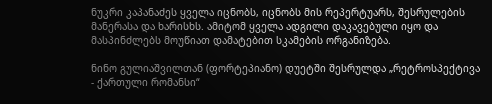ნუკრი კაპანაძეს ყველა იცნობს, იცნობს მის რეპერტუარს, შესრულების მანერასა და ხარისხს. ამიტომ ყველა ადგილი დაკავებული იყო და მასპინძლებს მოუწიათ დამატებით სკამების ორგანიზება.

ნინო გულიაშვილთან (ფორტეპიანო) დუეტში შესრულდა „რეტროსპექტივა - ქართული რომანსი“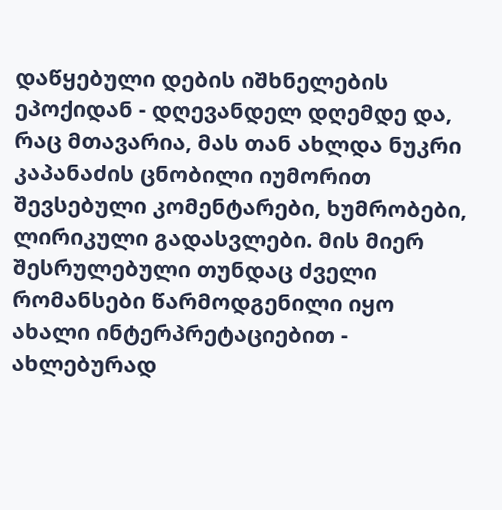დაწყებული დების იშხნელების ეპოქიდან - დღევანდელ დღემდე და, რაც მთავარია, მას თან ახლდა ნუკრი კაპანაძის ცნობილი იუმორით შევსებული კომენტარები, ხუმრობები, ლირიკული გადასვლები. მის მიერ შესრულებული თუნდაც ძველი რომანსები წარმოდგენილი იყო ახალი ინტერპრეტაციებით - ახლებურად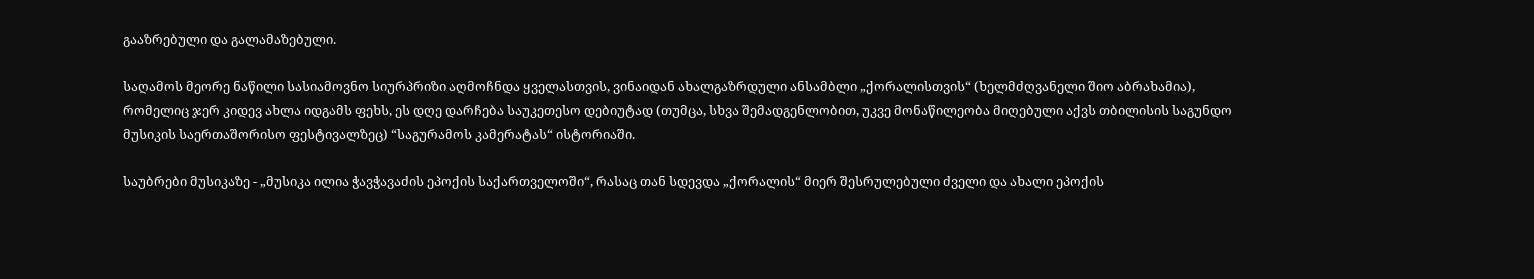გააზრებული და გალამაზებული.

საღამოს მეორე ნაწილი სასიამოვნო სიურპრიზი აღმოჩნდა ყველასთვის, ვინაიდან ახალგაზრდული ანსამბლი „ქორალისთვის“ (ხელმძღვანელი შიო აბრახამია), რომელიც ჯერ კიდევ ახლა იდგამს ფეხს, ეს დღე დარჩება საუკეთესო დებიუტად (თუმცა, სხვა შემადგენლობით, უკვე მონაწილეობა მიღებული აქვს თბილისის საგუნდო მუსიკის საერთაშორისო ფესტივალზეც) “საგურამოს კამერატას“ ისტორიაში.

საუბრები მუსიკაზე - „მუსიკა ილია ჭავჭავაძის ეპოქის საქართველოში“, რასაც თან სდევდა „ქორალის“ მიერ შესრულებული ძველი და ახალი ეპოქის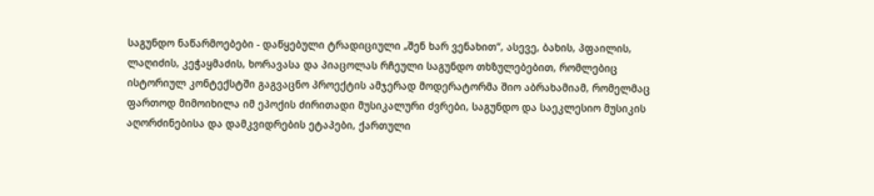საგუნდო ნაწარმოებები - დაწყებული ტრადიციული „შენ ხარ ვენახით“, ასევე, ბახის, პფაილის, ლაღიძის, კეჭაყმაძის, ხორავასა და პიაცოლას რჩეული საგუნდო თხზულებებით, რომლებიც ისტორიულ კონტექსტში გაგვაცნო პროექტის ამჯერად მოდერატორმა შიო აბრახამიამ, რომელმაც ფართოდ მიმოიხილა იმ ეპოქის ძირითადი მუსიკალური ძვრები, საგუნდო და საეკლესიო მუსიკის აღორძინებისა და დამკვიდრების ეტაპები, ქართული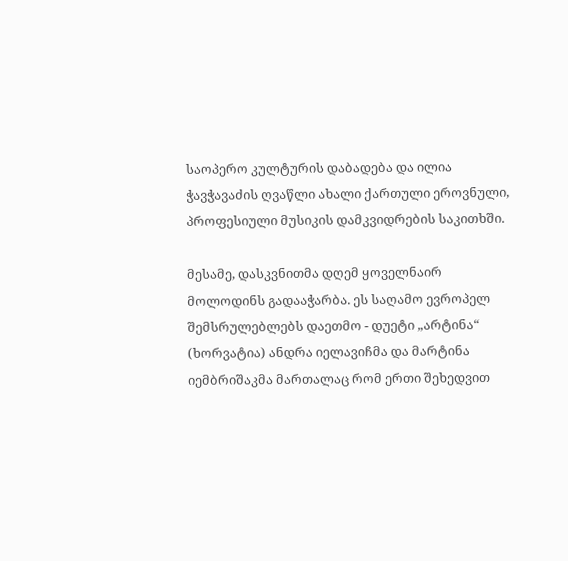საოპერო კულტურის დაბადება და ილია ჭავჭავაძის ღვაწლი ახალი ქართული ეროვნული, პროფესიული მუსიკის დამკვიდრების საკითხში.

მესამე, დასკვნითმა დღემ ყოველნაირ მოლოდინს გადააჭარბა. ეს საღამო ევროპელ შემსრულებლებს დაეთმო - დუეტი „არტინა“ (ხორვატია) ანდრა იელავიჩმა და მარტინა იემბრიშაკმა მართალაც რომ ერთი შეხედვით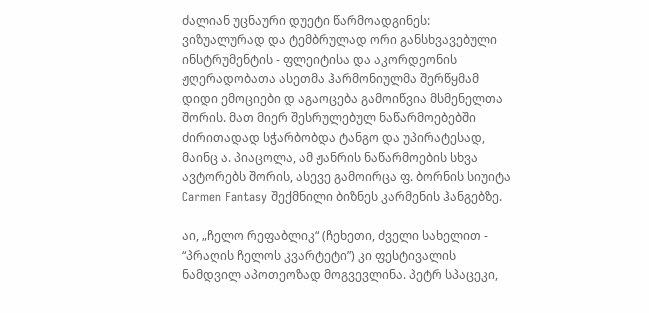ძალიან უცნაური დუეტი წარმოადგინეს: ვიზუალურად და ტემბრულად ორი განსხვავებული ინსტრუმენტის - ფლეიტისა და აკორდეონის ჟღერადობათა ასეთმა ჰარმონიულმა შერწყმამ დიდი ემოციები დ აგაოცება გამოიწვია მსმენელთა შორის. მათ მიერ შესრულებულ ნაწარმოებებში ძირითადად სჭარბობდა ტანგო და უპირატესად, მაინც ა. პიაცოლა, ამ ჟანრის ნაწარმოების სხვა ავტორებს შორის, ასევე გამოირცა ფ. ბორნის სიუიტა Carmen Fantasy შექმნილი ბიზნეს კარმენის ჰანგებზე.

აი, „ჩელო რეფაბლიკ“ (ჩეხეთი, ძველი სახელით - “პრაღის ჩელოს კვარტეტი”) კი ფესტივალის ნამდვილ აპოთეოზად მოგვევლინა. პეტრ სპაცეკი,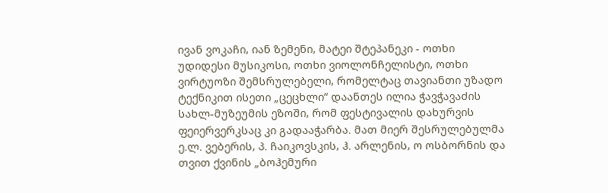ივან ვოკაჩი, იან ზემენი, მატეი შტეპანეკი - ოთხი უდიდესი მუსიკოსი, ოთხი ვიოლონჩელისტი, ოთხი ვირტუოზი შემსრულებელი, რომელტაც თავიანთი უზადო ტექნიკით ისეთი „ცეცხლი“ დაანთეს ილია ჭავჭავაძის სახლ-მუზეუმის ეზოში, რომ ფესტივალის დახურვის ფეიერვერკსაც კი გადააჭარბა. მათ მიერ შესრულებულმა ე.ლ. ვებერის, პ. ჩაიკოვსკის, ჰ. არლენის, ო ოსბორნის და თვით ქვინის „ბოჰემური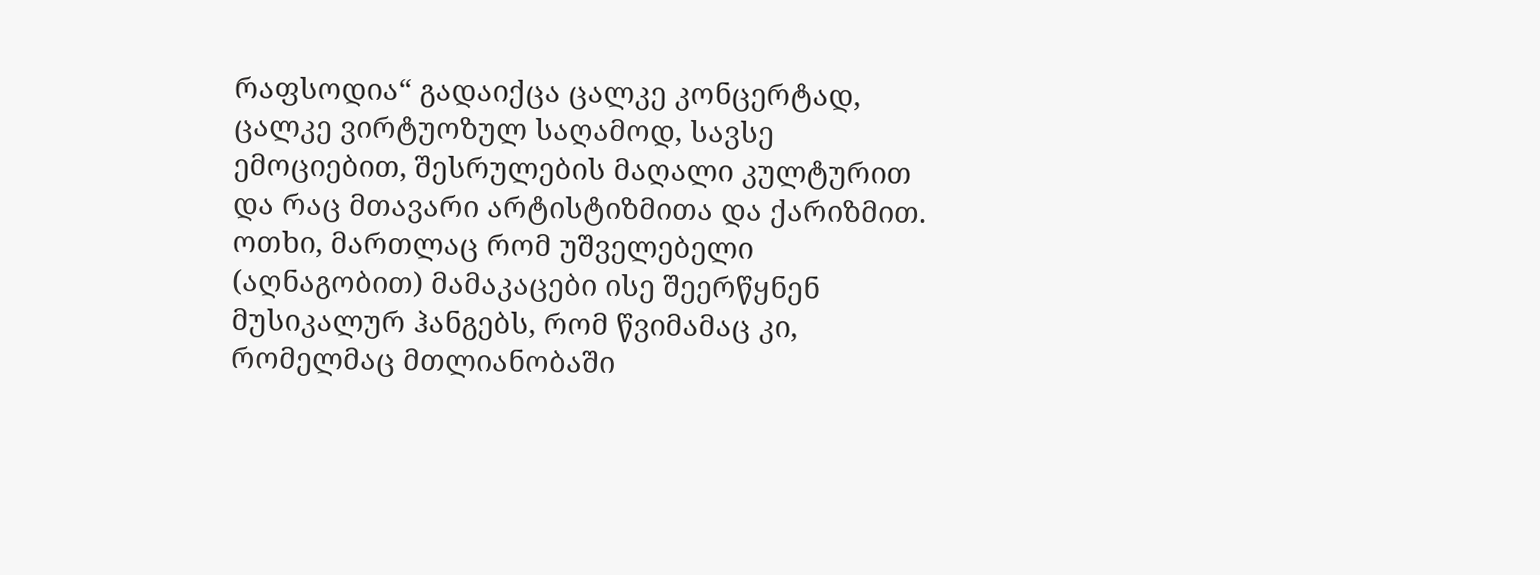რაფსოდია“ გადაიქცა ცალკე კონცერტად, ცალკე ვირტუოზულ საღამოდ, სავსე ემოციებით, შესრულების მაღალი კულტურით და რაც მთავარი არტისტიზმითა და ქარიზმით. ოთხი, მართლაც რომ უშველებელი (აღნაგობით) მამაკაცები ისე შეერწყნენ მუსიკალურ ჰანგებს, რომ წვიმამაც კი, რომელმაც მთლიანობაში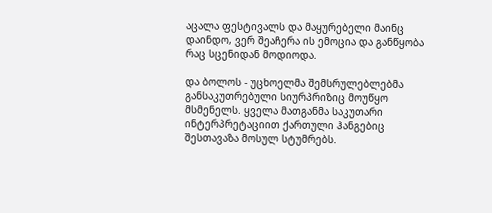აცალა ფესტივალს და მაყურებელი მაინც დაინდო, ვერ შეაჩერა ის ემოცია და განწყობა რაც სცენიდან მოდიოდა.

და ბოლოს - უცხოელმა შემსრულებლებმა განსაკუთრებული სიურპრიზიც მოუწყო მსმენელს. ყველა მათგანმა საკუთარი ინტერპრეტაციით ქართული ჰანგებიც შესთავაზა მოსულ სტუმრებს.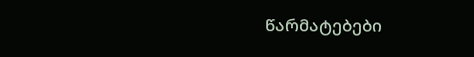წარმატებები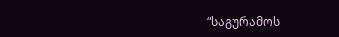“საგურამოს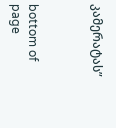კამერატას”



bottom of page